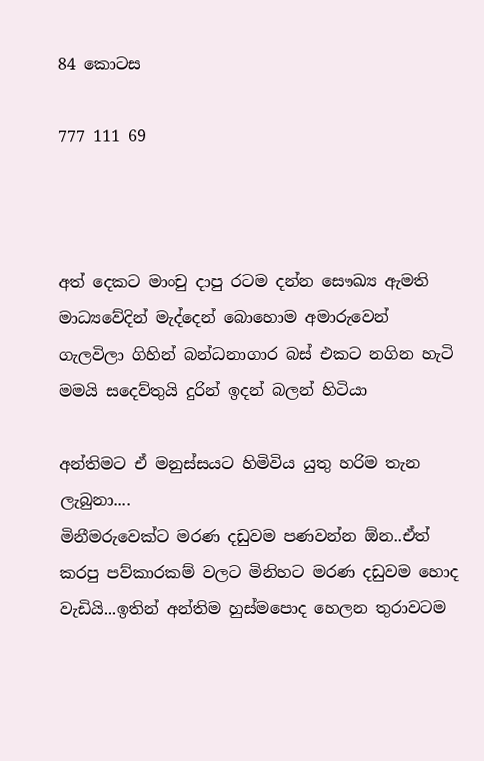84 කොටස

777 111 69



අත් දෙකට මාංචු දාපු රටම දන්න සෞඛ්‍ය ඇමති  මාධ්‍යවේදින් මැද්දෙන් බොහොම අමාරුවෙන් ගැලවිලා ගිහින් බන්ධනාගාර බස් එකට නගින හැටි මමයි සදෙව්තුයි දුරින් ඉදන් බලන් හිටියා

අන්තිමට ඒ මනුස්සයට හිමිවිය යුතු හරිම තැන ලැබුනා....
මිනීමරුවෙක්ට මරණ දඩුවම පණවන්න ඕන..ඒත් කරපු පව්කාරකම් වලට මිනිහට මරණ දඩුවම හොද වැඩියි...ඉතින් අන්තිම හුස්මපොද හෙලන තුරාවටම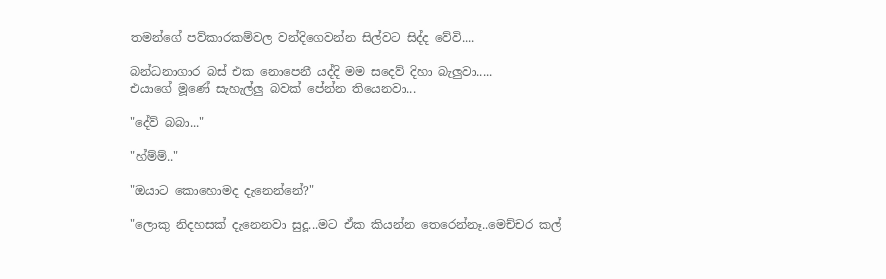තමන්ගේ පව්කාරකම්වල වන්දිගෙවන්න සිල්වට සිද්ද වේවි....

බන්ධනාගාර බස් එක නොපෙනී යද්දි මම සදෙව් දිහා බැලුවා.....
එයාගේ මූණේ සැහැල්ලු බවක් පේන්න තියෙනවා...

"දේව් බබා..."

"හ්ම්ම්.."

"ඔයාට කොහොමද දැනෙන්නේ?"

"ලොකු නිදහසක් දැනෙනවා සුදූ...මට ඒක කියන්න තෙරෙන්නෑ..මෙච්චර කල්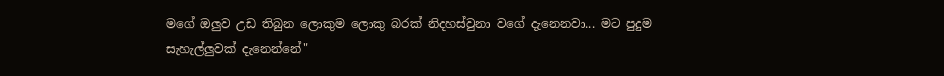මගේ ඔලුව උඩ තිබුන ලොකුම ලොකු බරක් නිදහස්වුනා වගේ දැනෙනවා... මට පුදුම සැහැල්ලුවක් දැනෙන්නේ"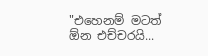"එහෙනම් මටත් ඕන එච්චරයි...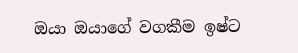ඔයා ඔයාගේ වගකීම ඉෂ්ට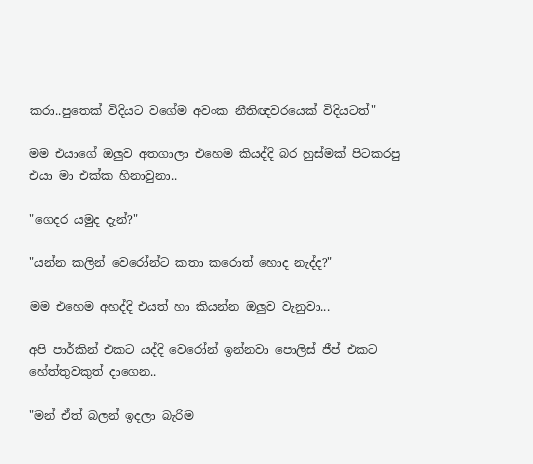කරා..පුතෙක් විදියට වගේම අවංක නීතිඥවරයෙක් විදියටත්"

මම එයාගේ ඔලුව අතගාලා එහෙම කියද්දි බර හුස්මක් පිටකරපු එයා මා එක්ක හිනාවුනා..

"ගෙදර යමුද දැන්?"

"යන්න කලින් වෙරෝන්ට කතා කරොත් හොද නැද්ද?"

මම එහෙම අහද්දි එයත් හා කියන්න ඔලුව වැනුවා...

අපි පාර්කින් එකට යද්දි වෙරෝන් ඉන්නවා පොලිස් ජීප් එකට හේත්තුවකුත් දාගෙන..

"මන් ඒත් බලන් ඉදලා බැරිම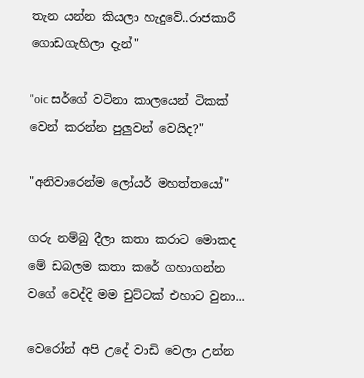තැන යන්න කියලා හැදුවේ..රාජකාරී ගොඩගැහිලා දැන්"

"oic සර්ගේ වටිනා කාලයෙන් ටිකක් වෙන් කරන්න පුලුවන් වෙයිද?"

"අනිවාරෙන්ම ලෝයර් මහත්තයෝ"

ගරු නම්බු දීලා කතා කරාට මොකද මේ ඩබලම කතා කරේ ගහාගන්න වගේ වෙද්දි මම චුට්ටක් එහාට වුනා...

වෙරෝන් අපි උදේ වාඩි වෙලා උන්න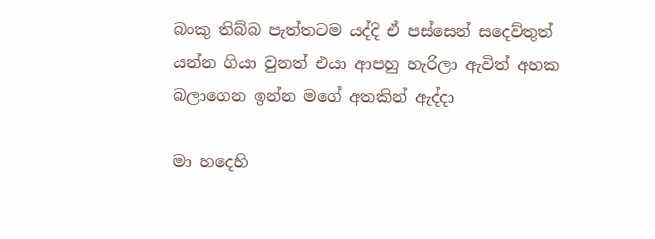බංකු තිබ්බ පැත්තටම යද්දි ඒ පස්සෙන් සදෙව්තුත් යන්න ගියා වුනත් එයා ආපහු හැරිලා ඇවිත් අහක බලාගෙන ඉන්න මගේ අතකින් ඇද්දා

මා හදෙහි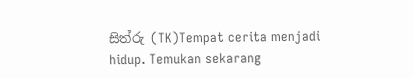සිත්රු (TK)Tempat cerita menjadi hidup. Temukan sekarang